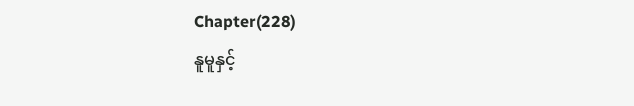Chapter(228)
နူမူနှင့်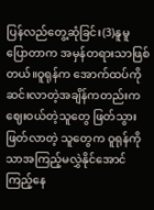ပြန်လည်တွေ့ဆုံခြင်း(3)နူမူပြောတာက အမှန်တရားသာဖြစ်တယ်။ဝူရုန်က အောက်ထပ်ကိုဆင်းလာတဲ့အချိန်ကတည်းက ဈေးဝယ်တဲ့သူတွေ ဖြတ်သွားဖြတ်လာတဲ့ သူတွေက ဝူရုန်ကိုသာအကြည့်မလွှဲနိုင်အောင်ကြည့်နေ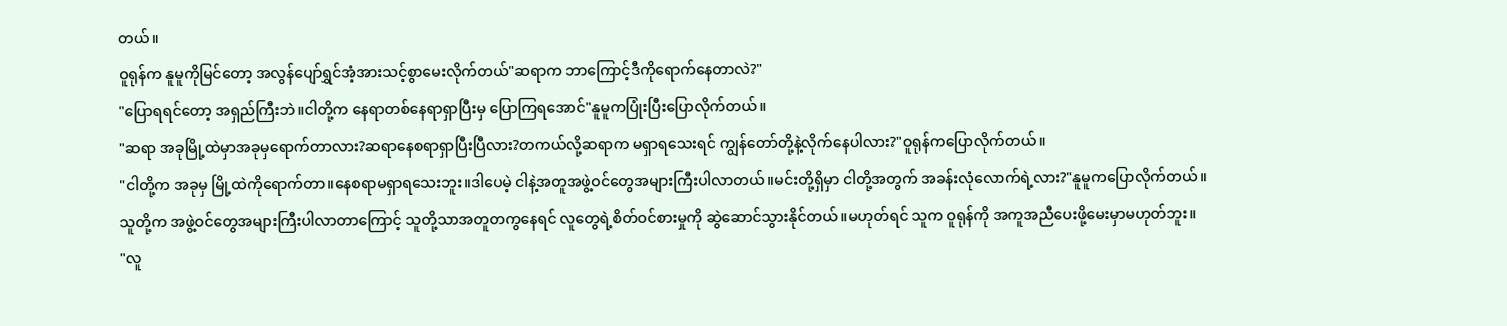တယ်။
ဝူရုန်က နူမူကိုမြင်တော့ အလွန်ပျော်ရွှင်အံ့အားသင့်စွာမေးလိုက်တယ်"ဆရာက ဘာကြောင့်ဒီကိုရောက်နေတာလဲ?"
"ပြောရရင်တော့ အရှည်ကြီးဘဲ။ငါတို့က နေရာတစ်နေရာရှာပြီးမှ ပြောကြရအောင်"နူမူကပြုံးပြီးပြောလိုက်တယ်။
"ဆရာ အခုမြို့ထဲမှာအခုမှရောက်တာလား?ဆရာနေစရာရှာပြီးပြီလား?တကယ်လို့ဆရာက မရှာရသေးရင် ကျွန်တော်တို့နဲ့လိုက်နေပါလား?"ဝူရုန်ကပြောလိုက်တယ်။
"ငါတို့က အခုမှ မြို့ထဲကိုရောက်တာ။နေစရာမရှာရသေးဘူး။ဒါပေမဲ့ ငါနဲ့အတူအဖွဲ့ဝင်တွေအများကြီးပါလာတယ်။မင်းတို့ရှိမှာ ငါတို့အတွက် အခန်းလုံလောက်ရဲ့လား?"နူမူကပြောလိုက်တယ်။
သူတို့က အဖွဲ့ဝင်တွေအများကြီးပါလာတာကြောင့် သူတို့သာအတူတကွနေရင် လူတွေရဲ့စိတ်ဝင်စားမှုကို ဆွဲဆောင်သွားနိုင်တယ်။မဟုတ်ရင် သူက ဝူရုန်ကို အကူအညီပေးဖို့မေးမှာမဟုတ်ဘူး။
"လူ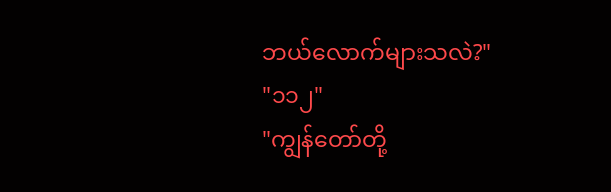ဘယ်လောက်များသလဲ?"
"၁၁၂"
"ကျွန်တော်တို့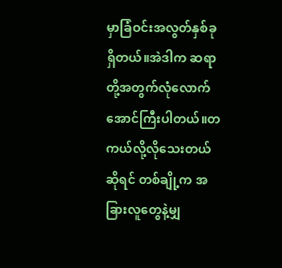မှာခြံဝင်းအလွတ်နှစ်ခုရှိတယ်။အဲဒါက ဆရာတို့အတွက်လုံလောက်အောင်ကြီးပါတယ်။တကယ်လို့လိုသေးတယ်ဆိုရင် တစ်ချို့က အခြားလူတွေနဲ့မျှ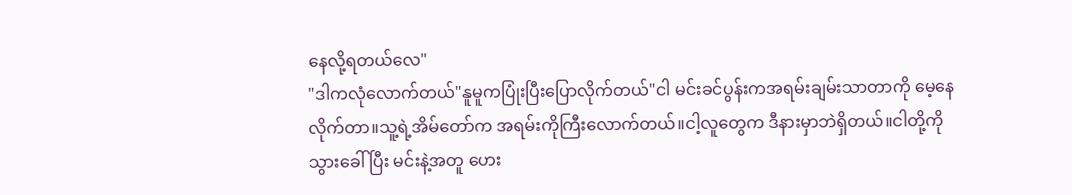နေလို့ရတယ်လေ"
"ဒါကလုံလောက်တယ်"နူမူကပြုံးပြီးပြောလိုက်တယ်"ငါ မင်းခင်ပွန်းကအရမ်းချမ်းသာတာကို မေ့နေလိုက်တာ။သူ့ရဲ့အိမ်တော်က အရမ်းကိုကြီးလောက်တယ်။ငါ့လူတွေက ဒီနားမှာဘဲရှိတယ်။ငါတို့ကို သွားခေါ်ပြီး မင်းနဲ့အတူ ဟေး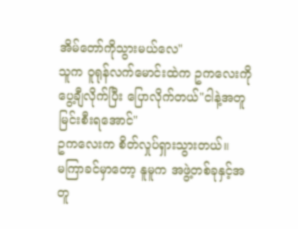အိမ်တော်ကိုသွားမယ်လေ"
သူက ဝူရုန်လက်မောင်းထဲက ဥကလေးကို ပွေ့ချီလိုက်ပြီး ပြောလိုက်တယ်"ငါနဲ့အတူမြင်းစီးရအောင်"
ဥကလေးက စိတ်လှုပ်ရှားသွားတယ်။
မကြာခင်မှာတော့ နူမူက အဖွဲ့တစ်ခုနှင့်အတူ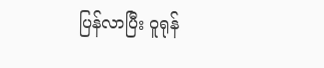ပြန်လာပြီး ဝူရုန်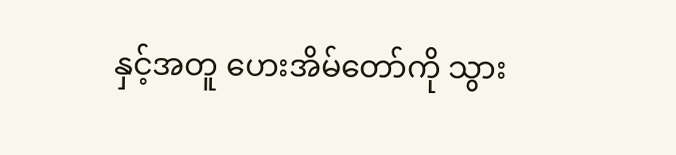နှင့်အတူ ဟေးအိမ်တော်ကို သွား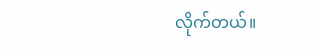လိုက်တယ်။